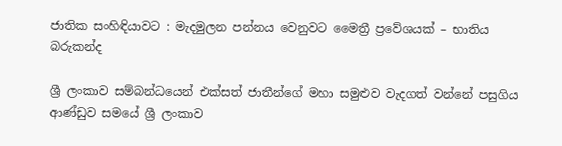ජාතික සංහිඳියාවට : මැදමුලන පන්නය වෙනුවට මෛත්‍රී ප්‍රවේශයක් – භාතිය බරුකන්ද

ශ්‍රී ලංකාව සම්බන්ධයෙන් එක්සත් ජාතීන්ගේ මහා සමුළුව වැදගත් වන්නේ පසුගිය ආණ්ඩුව සමයේ ශ්‍රී ලංකාව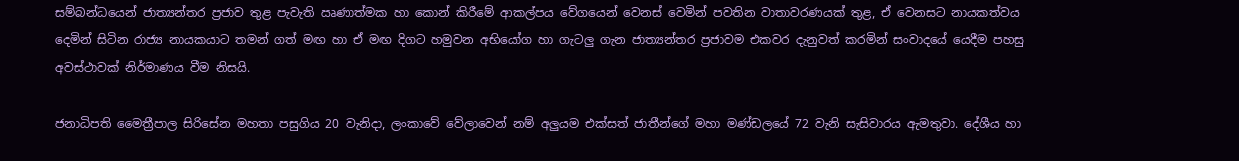සම්බන්ධයෙන් ජාත්‍යන්තර ප්‍රජාව තුළ පැවැති ඍණාත්මක හා කොන් කිරීමේ ආකල්පය වේගයෙන් වෙනස් වෙමින් පවතින වාතාවරණයක් තුළ, ඒ වෙනසට නායකත්වය දෙමින් සිටින රාජ්‍ය නායකයාට තමන් ගත් මඟ හා ඒ මඟ දිගට හමුවන අභියෝග හා ගැටලු ගැන ජාත්‍යන්තර ප්‍රජාවම එකවර දැනුවත් කරමින් සංවාදයේ යෙදීම පහසු අවස්ථාවක් නිර්මාණය වීම නිසයි.

ජනාධිපති මෛත්‍රීපාල සිරිසේන මහතා පසුගිය 20 වැනිදා, ලංකාවේ වේලාවෙන් නම් අලුයම එක්සත් ජාතීන්ගේ මහා මණ්ඩලයේ 72 වැනි සැසිවාරය ඇමතුවා. දේශීය හා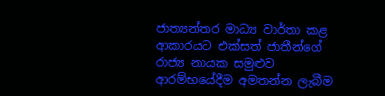ජාත්‍යන්තර මාධ්‍ය වාර්තා කළ ආකාරයට එක්සත් ජාතීන්ගේ රාජ්‍ය නායක සමුළුව ආරම්භයේදීම අමතන්න ලැබීම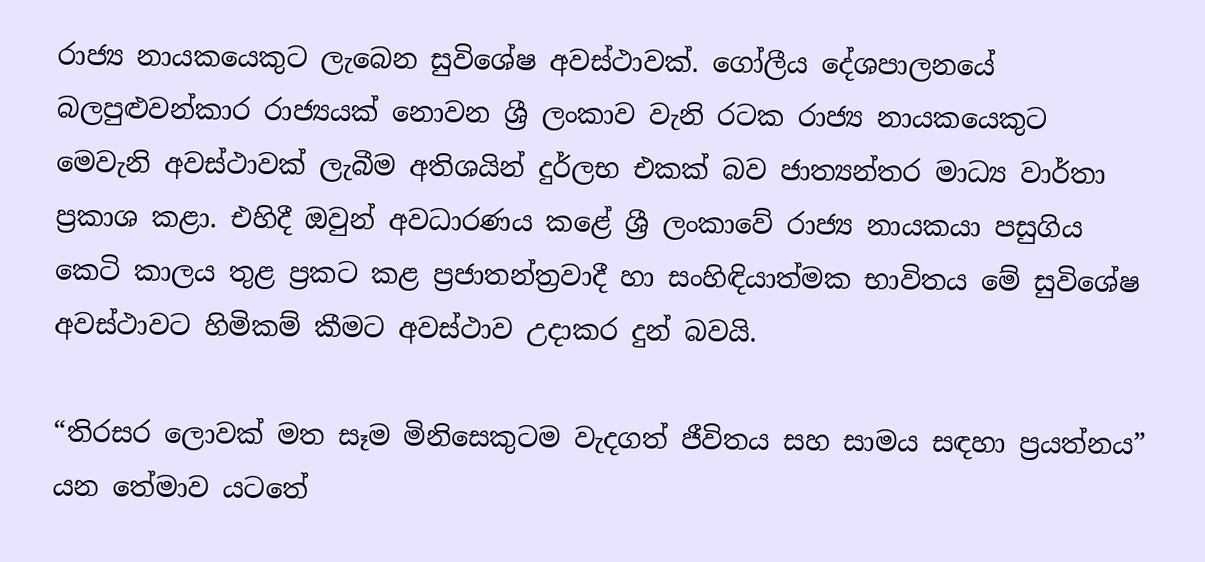රාජ්‍ය නායකයෙකුට ලැබෙන සුවිශේෂ අවස්ථාවක්. ගෝලීය දේශපාලනයේ බලපුළුවන්කාර රාජ්‍යයක් නොවන ශ්‍රී ලංකාව වැනි රටක රාජ්‍ය නායකයෙකුට මෙවැනි අවස්ථාවක් ලැබීම අතිශයින් දුර්ලභ එකක් බව ජාත්‍යන්තර මාධ්‍ය වාර්තා ප්‍රකාශ කළා. එහිදී ඔවුන් අවධාරණය කළේ ශ්‍රී ලංකාවේ රාජ්‍ය නායකයා පසුගිය කෙටි කාලය තුළ ප්‍රකට කළ ප්‍රජාතන්ත්‍රවාදී හා සංහිඳියාත්මක භාවිතය මේ සුවිශේෂ අවස්ථාවට හිමිකම් කීමට අවස්ථාව උදාකර දුන් බවයි.

“තිරසර ලොවක් මත සෑම මිනිසෙකුටම වැදගත් ජීවිතය සහ සාමය සඳහා ප්‍රයත්නය” යන තේමාව යටතේ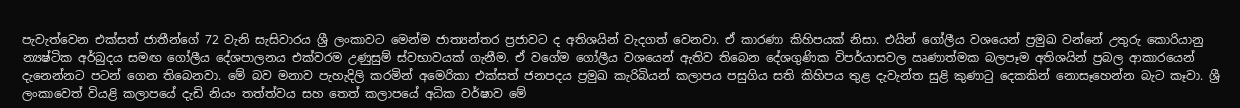පැවැත්වෙන එක්සත් ජාතීන්ගේ 72 වැනි සැසිවාරය ශ්‍රී ලංකාවට මෙන්ම ජාත්‍යන්තර ප්‍රජාවට ද අතිශයින් වැදගත් වෙනවා. ඒ කාරණා කිහිපයක් නිසා. එයින් ගෝලීය වශයෙන් ප්‍රමුඛ වන්නේ උතුරු කොරියානු න්‍යෂ්ටික අර්බුදය සමඟ ගෝලීය දේශපාලනය එක්වරම උණුසුම් ස්වභාවයක් ගැනීම. ඒ වගේම ගෝලීය වශයෙන් ඇතිව තිබෙන දේශගුණික විපර්යාසවල ඍණාත්මක බලපෑම අතිශයින් ප්‍රබල ආකාරයෙන් දැනෙන්නට පටන් ගෙන තිබෙනවා. මේ බව මනාව පැහැදිලි කරමින් අමෙරිකා එක්සත් ජනපදය ප්‍රමුඛ කැරිබියන් කලාපය පසුගිය සති කිහිපය තුළ දැවැන්ත සුළි කුණාටු දෙකකින් නොසෑහෙන්න බැට කෑවා. ශ්‍රී ලංකාවෙත් වියළි කලාපයේ දැඩි නියං තත්ත්වය සහ තෙත් කලාපයේ අධික වර්ෂාව මේ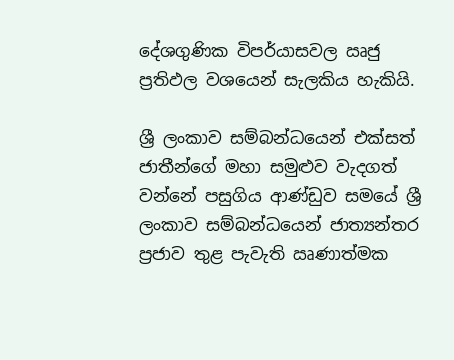දේශගුණික විපර්යාසවල ඍජු ප්‍රතිඵල වශයෙන් සැලකිය හැකියි.

ශ්‍රී ලංකාව සම්බන්ධයෙන් එක්සත් ජාතීන්ගේ මහා සමුළුව වැදගත් වන්නේ පසුගිය ආණ්ඩුව සමයේ ශ්‍රී ලංකාව සම්බන්ධයෙන් ජාත්‍යන්තර ප්‍රජාව තුළ පැවැති ඍණාත්මක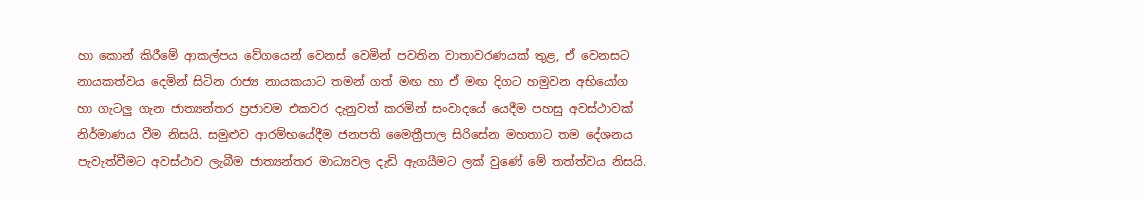හා කොන් කිරීමේ ආකල්පය වේගයෙන් වෙනස් වෙමින් පවතින වාතාවරණයක් තුළ, ඒ වෙනසට නායකත්වය දෙමින් සිටින රාජ්‍ය නායකයාට තමන් ගත් මඟ හා ඒ මඟ දිගට හමුවන අභියෝග හා ගැටලු ගැන ජාත්‍යන්තර ප්‍රජාවම එකවර දැනුවත් කරමින් සංවාදයේ යෙදීම පහසු අවස්ථාවක් නිර්මාණය වීම නිසයි. සමුළුව ආරම්භයේදීම ජනපති මෛත්‍රීපාල සිරිසේන මහතාට තම දේශනය පැවැත්වීමට අවස්ථාව ලැබීම ජාත්‍යන්තර මාධ්‍යවල දැඩි ඇගයීමට ලක් වුණේ මේ තත්ත්වය නිසයි.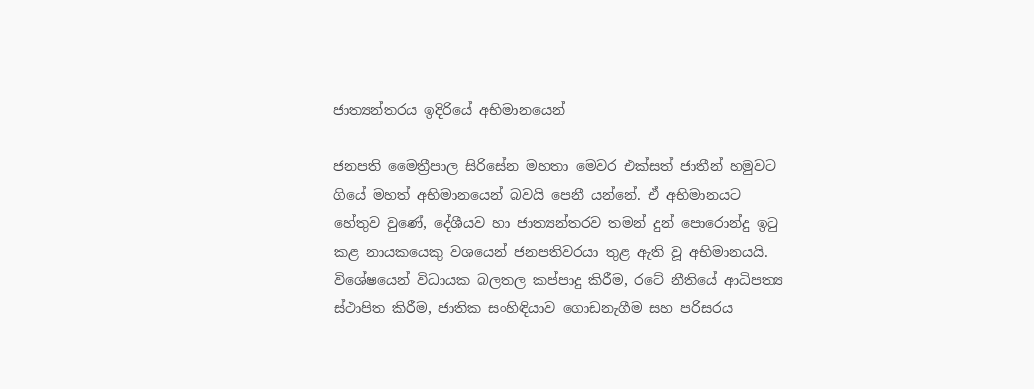ජාත්‍යන්තරය ඉදිරියේ අභිමානයෙන්

ජනපති මෛත්‍රීපාල සිරිසේන මහතා මෙවර එක්සත් ජාතීන් හමුවට ගියේ මහත් අභිමානයෙන් බවයි පෙනී යන්නේ. ඒ අභිමානයට හේතුව වුණේ, දේශීයව හා ජාත්‍යන්තරව තමන් දුන් පොරොන්දු ඉටු කළ නායකයෙකු වශයෙන් ජනපතිවරයා තුළ ඇති වූ අභිමානයයි. විශේෂයෙන් විධායක බලතල කප්පාදු කිරීම, රටේ නීතියේ ආධිපත්‍ය ස්ථාපිත කිරීම, ජාතික සංහිඳියාව ගොඩනැගීම සහ පරිසරය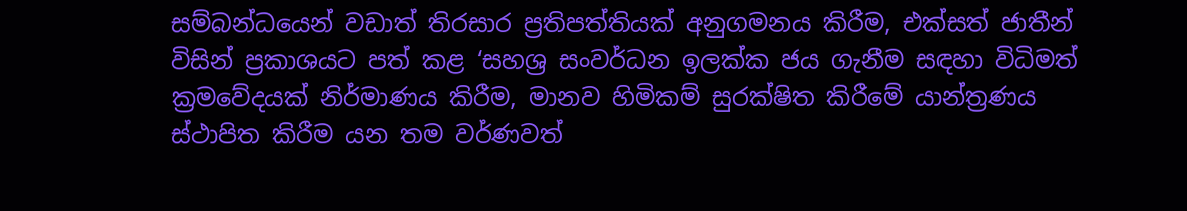සම්බන්ධයෙන් වඩාත් තිරසාර ප්‍රතිපත්තියක් අනුගමනය කිරීම, එක්සත් ජාතීන් විසින් ප්‍රකාශයට පත් කළ ‘සහශ්‍ර සංවර්ධන ඉලක්ක ජය ගැනීම සඳහා විධිමත් ක්‍රමවේදයක් නිර්මාණය කිරීම, මානව හිමිකම් සුරක්ෂිත කිරීමේ යාන්ත්‍රණය ස්ථාපිත කිරීම යන තම වර්ණවත්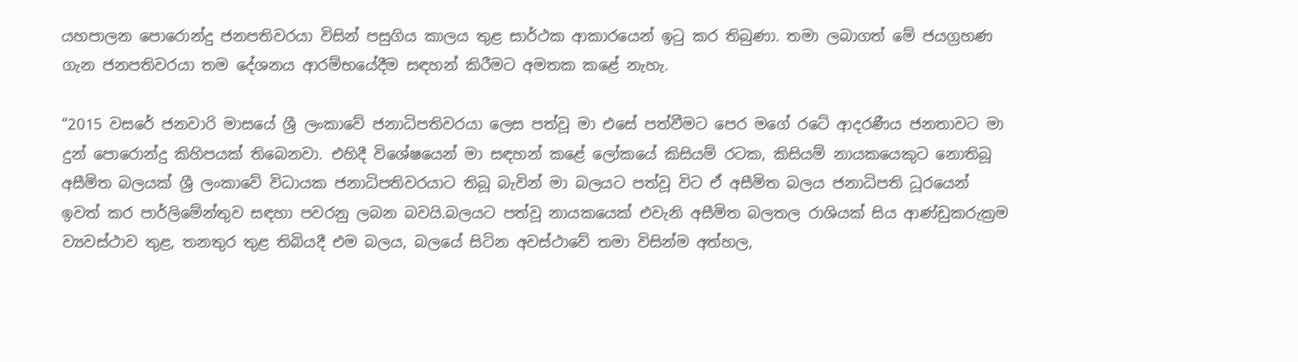යහපාලන පොරොන්දු ජනපතිවරයා විසින් පසුගිය කාලය තුළ සාර්ථක ආකාරයෙන් ඉටු කර තිබුණා. තමා ලබාගත් මේ ජයග්‍රහණ ගැන ජනපතිවරයා තම දේශනය ආරම්භයේදීම සඳහන් කිරීමට අමතක කළේ නැහැ.

“2015 වසරේ ජනවාරි මාසයේ ශ්‍රී ලංකාවේ ජනාධිපතිවරයා ලෙස පත්වූ මා එසේ පත්වීමට පෙර මගේ රටේ ආදරණීය ජනතාවට මා දුන් පොරොන්දු කිහිපයක් තිබෙනවා. එහිදී විශේෂයෙන් මා සඳහන් කළේ ලෝකයේ කිසියම් රටක, කිසියම් නායකයෙකුට නොතිබූ අසීමිත බලයක් ශ්‍රී ලංකාවේ විධායක ජනාධිපතිවරයාට තිබූ බැවින් මා බලයට පත්වූ විට ඒ අසීමිත බලය ජනාධිපති ධූරයෙන් ඉවත් කර පාර්ලිමේන්තුව සඳහා පවරනු ලබන බවයි.බලයට පත්වූ නායකයෙක් එවැනි අසීමිත බලතල රාශියක් සිය ආණ්ඩුකරුක්‍රම ව්‍යවස්ථාව තුළ, තනතුර තුළ තිබියදී එම බලය, බලයේ සිටින අවස්ථාවේ තමා විසින්ම අත්හල,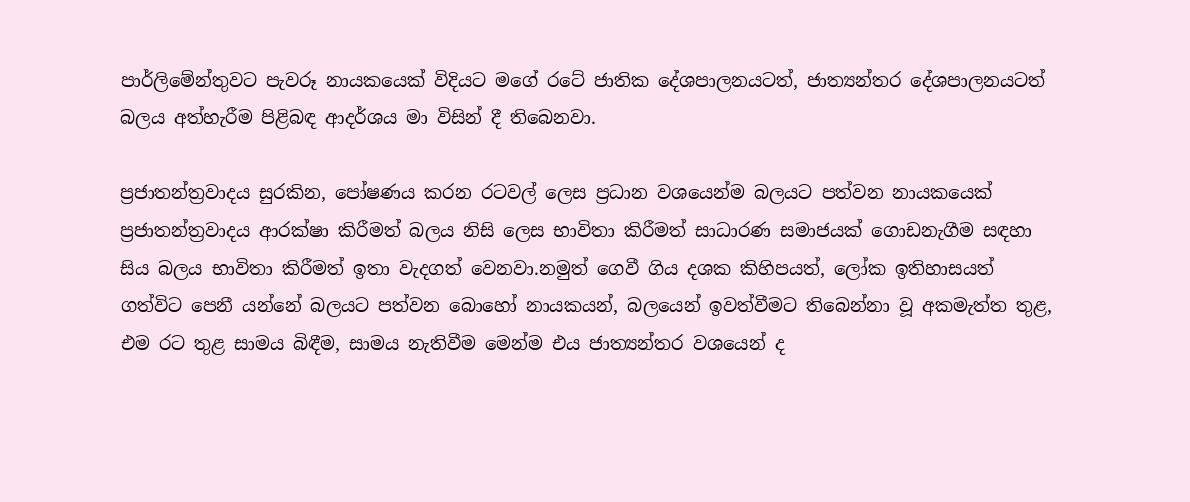පාර්ලිමේන්තුවට පැවරූ නායකයෙක් විදියට මගේ රටේ ජාතික දේශපාලනයටත්, ජාත්‍යන්තර දේශපාලනයටත් බලය අත්හැරීම පිළිබඳ ආදර්ශය මා විසින් දී තිබෙනවා.

ප්‍රජාතන්ත්‍රවාදය සුරකින, පෝෂණය කරන රටවල් ලෙස ප්‍රධාන වශයෙන්ම බලයට පත්වන නායකයෙක් ප්‍රජාතන්ත්‍රවාදය ආරක්ෂා කිරීමත් බලය නිසි ලෙස භාවිතා කිරීමත් සාධාරණ සමාජයක් ගොඩනැගීම සඳහා සිය බලය භාවිතා කිරීමත් ඉතා වැදගත් වෙනවා.නමුත් ගෙවී ගිය දශක කිහිපයත්, ලෝක ඉතිහාසයත් ගත්විට පෙනී යන්නේ බලයට පත්වන බොහෝ නායකයන්, බලයෙන් ඉවත්වීමට තිබෙන්නා වූ අකමැත්ත තුළ, එම රට තුළ සාමය බිඳීම, සාමය නැතිවීම මෙන්ම එය ජාත්‍යන්තර වශයෙන් ද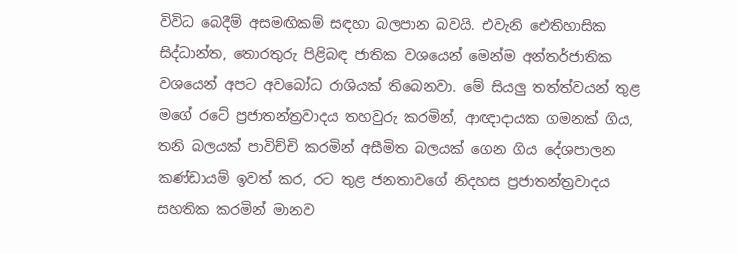විවිධ බෙදීම් අසමඟිකම් සඳහා බලපාන බවයි. එවැනි ඓතිහාසික සිද්ධාන්ත, තොරතුරු පිළිබඳ ජාතික වශයෙන් මෙන්ම අන්තර්ජාතික වශයෙන් අපට අවබෝධ රාශියක් තිබෙනවා. මේ සියලු තත්ත්වයන් තුළ මගේ රටේ ප්‍රජාතන්ත්‍රවාදය තහවුරු කරමින්, ආඥාදායක ගමනක් ගිය, තනි බලයක් පාවිච්චි කරමින් අසීමිත බලයක් ගෙන ගිය දේශපාලන කණ්ඩායම් ඉවත් කර, රට තුළ ජනතාවගේ නිදහස ප්‍රජාතන්ත්‍රවාදය සහතික කරමින් මානව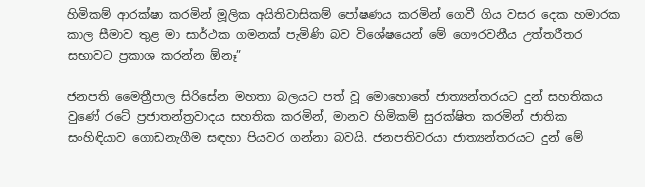හිමිකම් ආරක්ෂා කරමින් මූලික අයිතිවාසිකම් පෝෂණය කරමින් ගෙවී ගිය වසර දෙක හමාරක කාල සීමාව තුළ මා සාර්ථක ගමනක් පැමිණි බව විශේෂයෙන් මේ ගෞරවනීය උත්තරීතර සභාවට ප්‍රකාශ කරන්න ඕනෑ”

ජනපති මෛත්‍රීපාල සිරිසේන මහතා බලයට පත් වූ මොහොතේ ජාත්‍යන්තරයට දුන් සහතිකය වුණේ රටේ ප්‍රජාතන්ත්‍රවාදය සහතික කරමින්, මානව හිමිකම් සුරක්ෂිත කරමින් ජාතික සංහිඳියාව ගොඩනැගීම සඳහා පියවර ගන්නා බවයි. ජනපතිවරයා ජාත්‍යන්තරයට දුන් මේ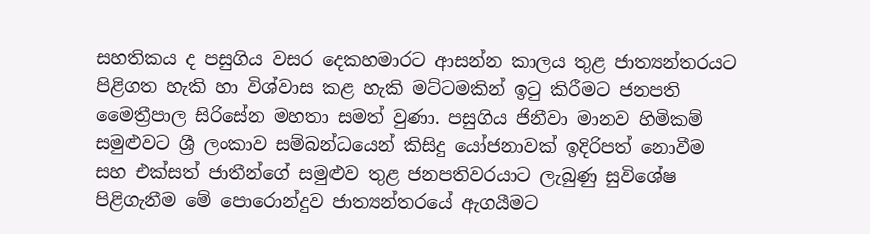සහතිකය ද පසුගිය වසර දෙකහමාරට ආසන්න කාලය තුළ ජාත්‍යන්තරයට පිළිගත හැකි හා විශ්වාස කළ හැකි මට්ටමකින් ඉටු කිරීමට ජනපති මෛත්‍රීපාල සිරිසේන මහතා සමත් වුණා. පසුගිය ජිනීවා මානව හිමිකම් සමුළුවට ශ්‍රී ලංකාව සම්බන්ධයෙන් කිසිදු යෝජනාවක් ඉදිරිපත් නොවීම සහ එක්සත් ජාතීන්ගේ සමුළුව තුළ ජනපතිවරයාට ලැබුණු සුවිශේෂ පිළිගැනීම මේ පොරොන්දුව ජාත්‍යන්තරයේ ඇගයීමට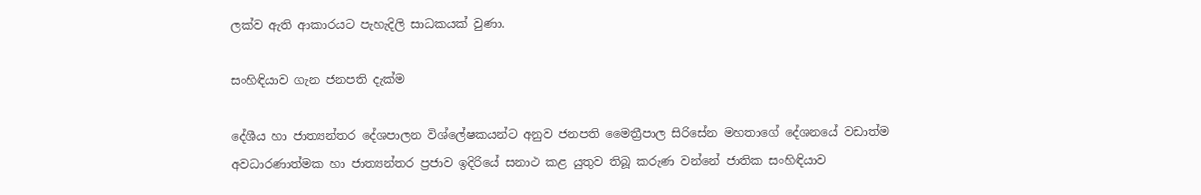ලක්ව ඇති ආකාරයට පැහැදිලි සාධකයක් වුණා.

සංහිඳියාව ගැන ජනපති දැක්ම

දේශීය හා ජාත්‍යන්තර දේශපාලන විශ්ලේෂකයන්ට අනුව ජනපති මෛත්‍රීපාල සිරිසේන මහතාගේ දේශනයේ වඩාත්ම අවධාරණාත්මක හා ජාත්‍යන්තර ප්‍රජාව ඉදිරියේ සනාථ කළ යුතුව තිබූ කරුණ වන්නේ ජාතික සංහිඳියාව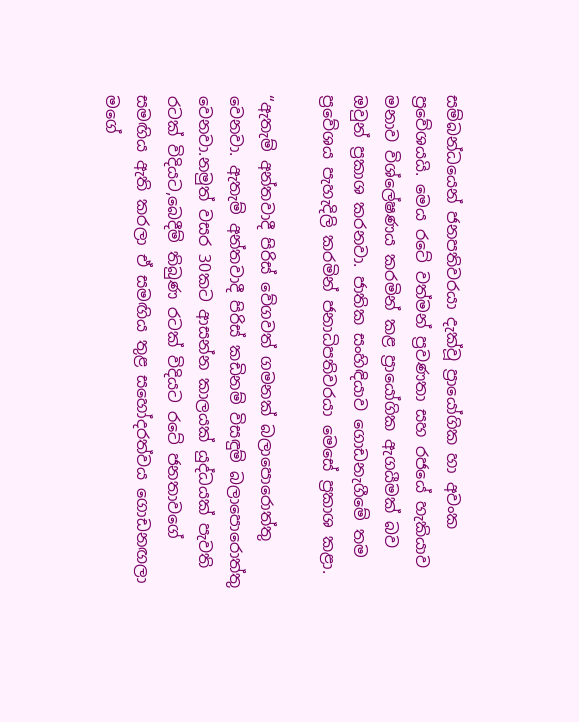සම්බන්ධයෙන් ජනපතිවරයා දැක්වූ ප්‍රායෝගික හා අවංක ප්‍රවේශයයි. මෙය රටේ වත්මන් ප්‍රවණතා සහ රජයේ හැකියාව මනාව විශ්ලේෂණය කරමින් කළ ප්‍රායෝගික ඇගයීමක් බව ඔවුන් ප්‍රකාශ කරනවා. ජාතික සංහිඳියාව ගොඩනැගීමේ තම ප්‍රවේශය පැහැදිලි කරමින් ජනාධිපතිවරයා මෙසේ ප්‍රකාශ කළා.

“ඇතැම් අන්තවාදී පිරිස් වේගවත් ගමනක් බලාපොරොත්තු වෙනවා. ඇතැම් අන්තවාදී පිරිස් කඩිනම් විසඳුම් බලාපොරොත්තු වෙනවා.නමුත් වසර 30කට ආසන්න කාලයක් යුද්ධයක් පැවති රටක් විදියට,බෙදීම් තිබුණ රටක් විදියට රටේ ජනතාවගේ සමඟිය ඇති කරලා ඒ සමඟිය තුළ සහෝදරත්වය ගොඩනඟලා මගේ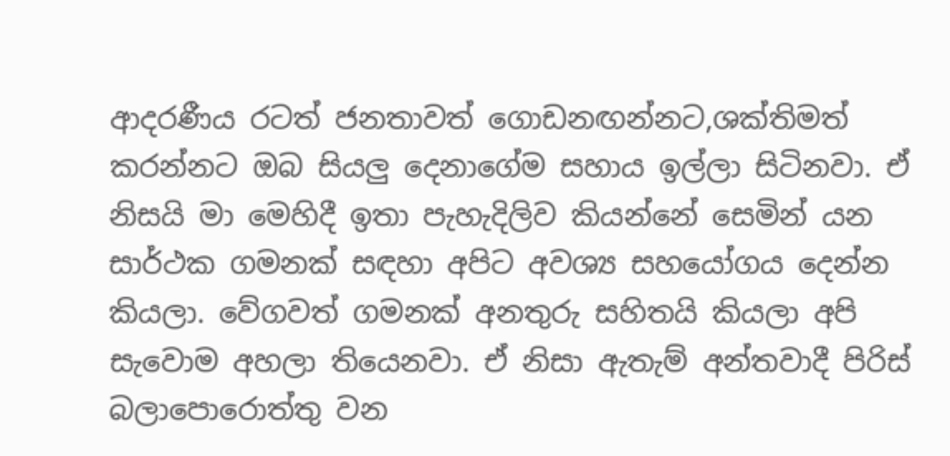ආදරණීය රටත් ජනතාවත් ගොඩනඟන්නට,ශක්තිමත් කරන්නට ඔබ සියලු දෙනාගේම සහාය ඉල්ලා සිටිනවා. ඒ නිසයි මා මෙහිදී ඉතා පැහැදිලිව කියන්නේ සෙමින් යන සාර්ථක ගමනක් සඳහා අපිට අවශ්‍ය සහයෝගය දෙන්න කියලා. වේගවත් ගමනක් අනතුරු සහිතයි කියලා අපි සැවොම අහලා තියෙනවා. ඒ නිසා ඇතැම් අන්තවාදී පිරිස් බලාපොරොත්තු වන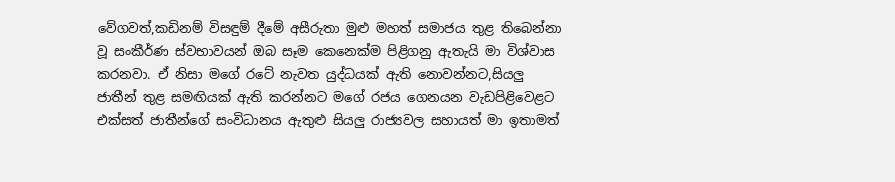වේගවත්,කඩිනම් විසඳුම් දීමේ අසීරුතා මුළු මහත් සමාජය තුළ තිබෙන්නා වූ සංකීර්ණ ස්වභාවයන් ඔබ සෑම කෙනෙක්ම පිළිගනු ඇතැයි මා විශ්වාස කරනවා. ඒ නිසා මගේ රටේ නැවත යුද්ධයක් ඇති නොවන්නට,සියලු ජාතීන් තුළ සමඟියක් ඇති කරන්නට මගේ රජය ගෙනයන වැඩපිළිවෙළට එක්සත් ජාතීන්ගේ සංවිධානය ඇතුළු සියලු රාජ්‍යවල සහායත් මා ඉතාමත්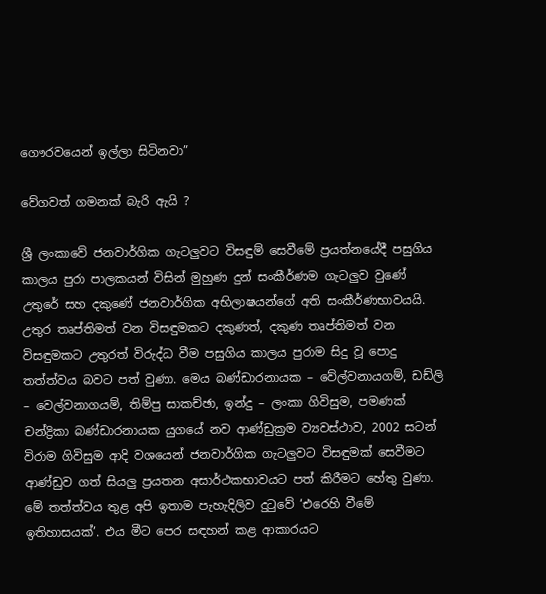ගෞරවයෙන් ඉල්ලා සිටිනවා”

වේගවත් ගමනක් බැරි ඇයි ?

ශ්‍රී ලංකාවේ ජනවාර්ගික ගැටලුවට විසඳුම් සෙවීමේ ප්‍රයත්නයේදී පසුගිය කාලය පුරා පාලකයන් විසින් මුහුණ දුන් සංකීර්ණම ගැටලුව වුණේ උතුරේ සහ දකුණේ ජනවාර්ගික අභිලාෂයන්ගේ අති සංකීර්ණභාවයයි. උතුර තෘප්තිමත් වන විසඳුමකට දකුණත්, දකුණ තෘප්තිමත් වන විසඳුමකට උතුරත් විරුද්ධ වීම පසුගිය කාලය පුරාම සිදු වූ පොදු තත්ත්වය බවට පත් වුණා. මෙය බණ්ඩාරනායක – වේල්වනායගම්, ඩඩ්ලි – වෙල්වනාගයම්, තිම්පු සාකච්ඡා, ඉන්දු – ලංකා ගිවිසුම, පමණක් චන්ද්‍රිකා බණ්ඩාරනායක යුගයේ නව ආණ්ඩුක්‍රම ව්‍යවස්ථාව, 2002 සටන් විරාම ගිවිසුම ආදි වශයෙන් ජනවාර්ගික ගැටලුවට විසඳුමක් සෙවීමට ආණ්ඩුව ගත් සියලු ප්‍රයතන අසාර්ථකභාවයට පත් කිරීමට හේතු වුණා. මේ තත්ත්වය තුළ අපි ඉතාම පැහැදිලිව දුටුවේ ‘එරෙහි වීමේ ඉතිහාසයක්’. එය මීට පෙර සඳහන් කළ ආකාරයට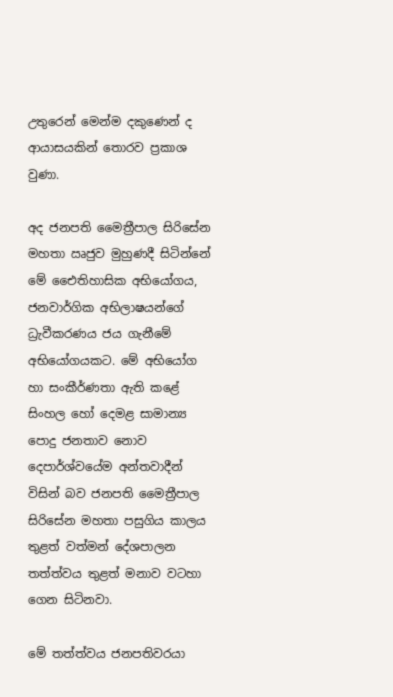උතුරෙන් මෙන්ම දකුණෙන් ද ආයාසයකින් තොරව ප්‍රකාශ වුණා.

අද ජනපති මෛත්‍රීපාල සිරිසේන මහතා ඍජුව මුහුණදී සිටින්නේ මේ එෛතිහාසික අභියෝගය, ජනවාර්ගික අභිලාෂයන්ගේ ධ්‍රැවීකරණය ජය ගැනීමේ අභියෝගයකට. මේ අභියෝග හා සංකීර්ණතා ඇති කළේ සිංහල හෝ දෙමළ සාමාන්‍ය පොදු ජනතාව නොව දෙපාර්ශ්වයේම අන්තවාදීන් විසින් බව ජනපති මෛත්‍රීපාල සිරිසේන මහතා පසුගිය කාලය තුළත් වත්මන් දේශපාලන තත්ත්වය තුළත් මනාව වටහා ගෙන සිටිනවා.

මේ තත්ත්වය ජනපතිවරයා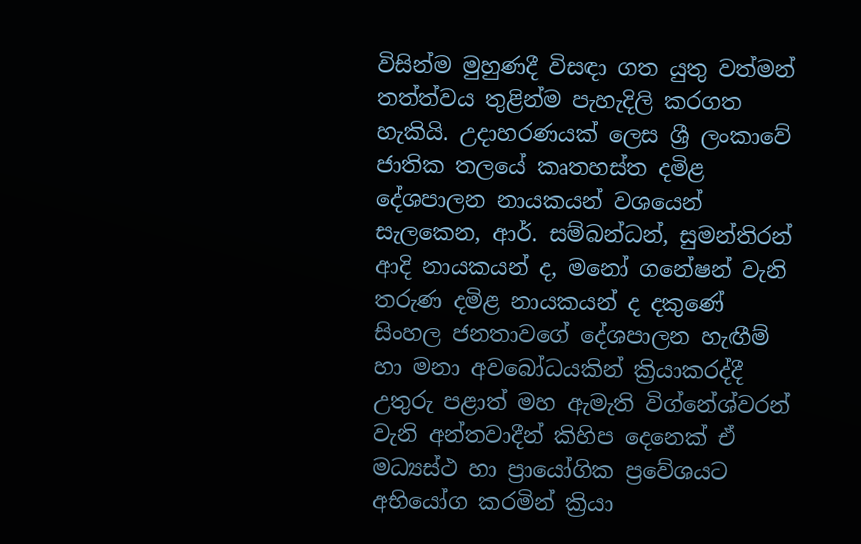විසින්ම මුහුණදී විසඳා ගත යුතු වත්මන් තත්ත්වය තුළින්ම පැහැදිලි කරගත හැකියි. උදාහරණයක් ලෙස ශ්‍රී ලංකාවේ ජාතික තලයේ කෘතහස්ත දමිළ දේශපාලන නායකයන් වශයෙන් සැලකෙන, ආර්. සම්බන්ධන්, සුමන්තිරන් ආදි නායකයන් ද, මනෝ ගනේෂන් වැනි තරුණ දමිළ නායකයන් ද දකුණේ සිංහල ජනතාවගේ දේශපාලන හැඟීම් හා මනා අවබෝධයකින් ක්‍රියාකරද්දී උතුරු පළාත් මහ ඇමැති විග්නේශ්වරන් වැනි අන්තවාදීන් කිහිප දෙනෙක් ඒ මධ්‍යස්ථ හා ප්‍රායෝගික ප්‍රවේශයට අභියෝග කරමින් ක්‍රියා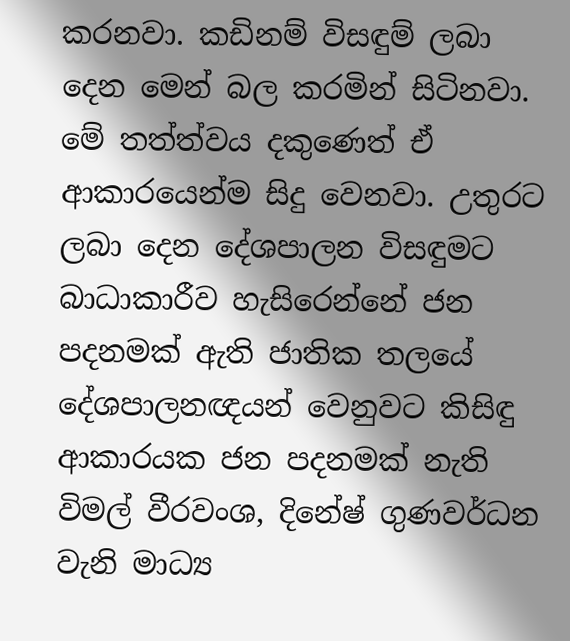කරනවා. කඩිනම් විසඳුම් ලබා දෙන මෙන් බල කරමින් සිටිනවා. මේ තත්ත්වය දකුණෙත් ඒ ආකාරයෙන්ම සිදු වෙනවා. උතුරට ලබා දෙන දේශපාලන විසඳුමට බාධාකාරීව හැසිරෙන්නේ ජන පදනමක් ඇති ජාතික තලයේ දේශපාලනඥයන් වෙනුවට කිසිඳු ආකාරයක ජන පදනමක් නැති විමල් වීරවංශ, දිනේෂ් ගුණවර්ධන වැනි මාධ්‍ය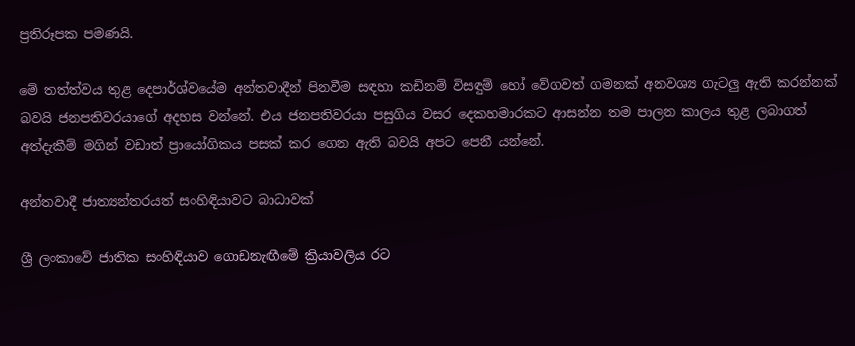ප්‍රතිරූපක පමණයි.

මේ තත්ත්වය තුළ දෙපාර්ශ්වයේම අන්තවාදීන් පිනවීම සඳහා කඩිනම් විසඳුම් හෝ වේගවත් ගමනක් අනවශ්‍ය ගැටලු ඇති කරන්නක් බවයි ජනපතිවරයාගේ අදහස වන්නේ. එය ජනපතිවරයා පසුගිය වසර දෙකහමාරකට ආසන්න තම පාලන කාලය තුළ ලබාගත් අත්දැකීම් මගින් වඩාත් ප්‍රායෝගිකය පසක් කර ගෙන ඇති බවයි අපට පෙනී යන්නේ.

අන්තවාදී ජාත්‍යන්තරයත් සංහිඳියාවට බාධාවක්

ශ්‍රී ලංකාවේ ජාතික සංහිඳියාව ගොඩනැඟීමේ ක්‍රියාවලිය රට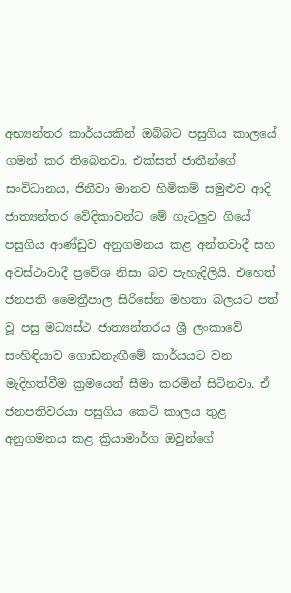අභ්‍යන්තර කාර්යයකින් ඔබ්බට පසුගිය කාලයේ ගමන් කර තිබෙනවා. එක්සත් ජාතීන්ගේ සංවිධානය, ජිනීවා මානව හිමිකම් සමුළුව ආදි ජාත්‍යන්තර වේදිකාවන්ට මේ ගැටලුව ගියේ පසුගිය ආණ්ඩුව අනුගමනය කළ අන්තවාදී සහ අවස්ථාවාදී ප්‍රවේශ නිසා බව පැහැදිලියි. එහෙත් ජනපති මෛත්‍රීපාල සිරිසේන මහතා බලයට පත් වූ පසු මධ්‍යස්ථ ජාත්‍යන්තරය ශ්‍රී ලංකාවේ සංහිඳියාව ගොඩනැඟීමේ කාර්යයට වන මැදිහත්වීම ක්‍රමයෙන් සීමා කරමින් සිටිනවා. ඒ ජනපතිවරයා පසුගිය කෙටි කාලය තුළ අනුගමනය කළ ක්‍රියාමාර්ග ඔවුන්ගේ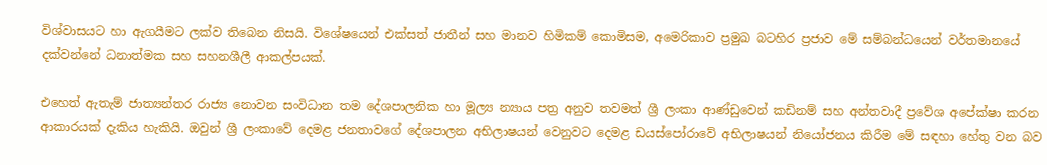විශ්වාසයට හා ඇගයීමට ලක්ව තිබෙන නිසයි. විශේෂයෙන් එක්සත් ජාතීන් සහ මානව හිමිකම් කොමිසම, අමෙරිකාව ප්‍රමුඛ බටහිර ප්‍රජාව මේ සම්බන්ධයෙන් වර්තමානයේ දක්වන්නේ ධනාත්මක සහ සහනශීලී ආකල්පයක්.

එහෙත් ඇතැම් ජාත්‍යන්තර රාජ්‍ය නොවන සංවිධාන තම දේශපාලනික හා මූල්‍ය න්‍යාය පත්‍ර අනුව තවමත් ශ්‍රී ලංකා ආණ්ඩුවෙන් කඩිනම් සහ අන්තවාදී ප්‍රවේශ අපේක්ෂා කරන ආකාරයක් දැකිය හැකියි. ඔවුන් ශ්‍රී ලංකාවේ දෙමළ ජනතාවගේ දේශපාලන අභිලාෂයන් වෙනුවට දෙමළ ඩයස්පෝරාවේ අභිලාෂයන් නියෝජනය කිරීම මේ සඳහා හේතු වන බව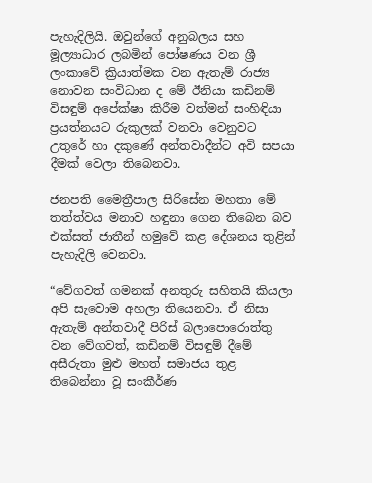පැහැදිලියි. ඔවුන්ගේ අනුබලය සහ මූල්‍යාධාර ලබමින් පෝෂණය වන ශ්‍රී ලංකාවේ ක්‍රියාත්මක වන ඇතැම් රාජ්‍ය නොවන සංවිධාන ද මේ ඊනියා කඩිනම් විසඳුම් අපේක්ෂා කිරීම වත්මන් සංහිඳියා ප්‍රයත්නයට රුකුලක් වනවා වෙනුවට උතුරේ හා දකුණේ අන්තවාදීන්ට අවි සපයා දීමක් වෙලා තිබෙනවා.

ජනපති මෛත්‍රීපාල සිරිසේන මහතා මේ තත්ත්වය මනාව හඳුනා ගෙන තිබෙන බව එක්සත් ජාතීන් හමුවේ කළ දේශනය තුළින් පැහැදිලි වෙනවා.

“වේගවත් ගමනක් අනතුරු සහිතයි කියලා අපි සැවොම අහලා තියෙනවා. ඒ නිසා ඇතැම් අන්තවාදී පිරිස් බලාපොරොත්තු වන වේගවත්, කඩිනම් විසඳුම් දීමේ අසීරුතා මුළු මහත් සමාජය තුළ තිබෙන්නා වූ සංකීර්ණ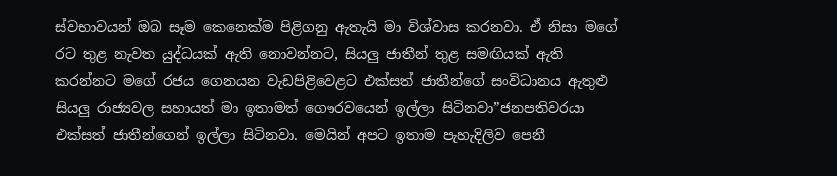ස්වභාවයන් ඔබ සෑම කෙනෙක්ම පිළිගනු ඇතැයි මා විශ්වාස කරනවා. ඒ නිසා මගේ රට තුළ නැවත යුද්ධයක් ඇති නොවන්නට, සියලු ජාතීන් තුළ සමඟියක් ඇති කරන්නට මගේ රජය ගෙනයන වැඩපිළිවෙළට එක්සත් ජාතීන්ගේ සංවිධානය ඇතුළු සියලු රාජ්‍යවල සහායත් මා ඉතාමත් ගෞරවයෙන් ඉල්ලා සිටිනවා”ජනපතිවරයා එක්සත් ජාතීන්ගෙන් ඉල්ලා සිටිනවා. මෙයින් අපට ඉතාම පැහැදිලිව පෙනී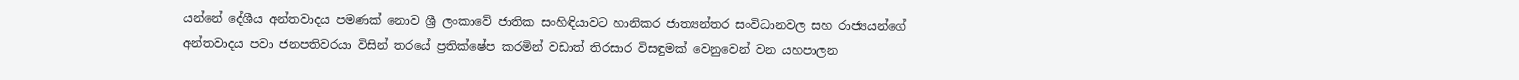යන්නේ දේශීය අන්තවාදය පමණක් නොව ශ්‍රී ලංකාවේ ජාතික සංහිඳියාවට හානිකර ජාත්‍යන්තර සංවිධානවල සහ රාජ්‍යයන්ගේ අන්තවාදය පවා ජනපතිවරයා විසින් තරයේ ප්‍රතික්ෂේප කරමින් වඩාත් තිරසාර විසඳුමක් වෙනුවෙන් වන යහපාලන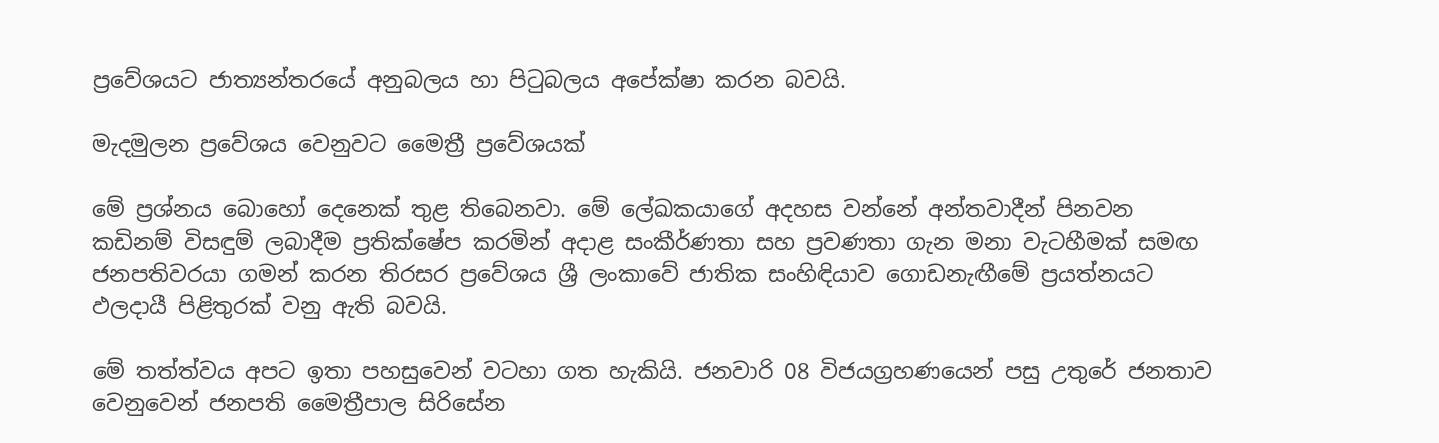ප්‍රවේශයට ජාත්‍යන්තරයේ අනුබලය හා පිටුබලය අපේක්ෂා කරන බවයි.

මැදමුලන ප්‍රවේශය වෙනුවට මෛත්‍රී ප්‍රවේශයක්

මේ ප්‍රශ්නය බොහෝ දෙනෙක් තුළ තිබෙනවා. මේ ලේඛකයාගේ අදහස වන්නේ අන්තවාදීන් පිනවන කඩිනම් විසඳුම් ලබාදීම ප්‍රතික්ෂේප කරමින් අදාළ සංකීර්ණතා සහ ප්‍රවණතා ගැන මනා වැටහීමක් සමඟ ජනපතිවරයා ගමන් කරන තිරසර ප්‍රවේශය ශ්‍රී ලංකාවේ ජාතික සංහිඳියාව ගොඩනැඟීමේ ප්‍රයත්නයට ඵලදායී පිළිතුරක් වනු ඇති බවයි.

මේ තත්ත්වය අපට ඉතා පහසුවෙන් වටහා ගත හැකියි. ජනවාරි 08 විජයග්‍රහණයෙන් පසු උතුරේ ජනතාව වෙනුවෙන් ජනපති මෛත්‍රීපාල සිරිසේන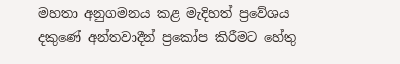මහතා අනුගමනය කළ මැදිහත් ප්‍රවේශය දකුණේ අන්තවාදීන් ප්‍රකෝප කිරීමට හේතු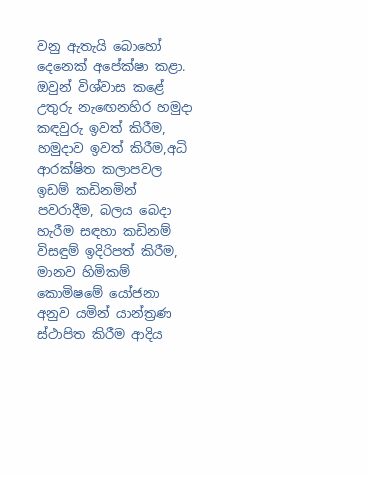වනු ඇතැයි බොහෝ දෙනෙක් අපේක්ෂා කළා. ඔවුන් විශ්වාස කළේ උතුරු නැඟෙනහිර හමුදා කඳවුරු ඉවත් කිරීම, හමුදාව ඉවත් කිරීම,අධි ආරක්ෂිත කලාපවල ඉඩම් කඩිනමින් පවරාදීම, බලය බෙදා හැරීම සඳහා කඩිනම් විසඳුම් ඉදිරිපත් කිරීම, මානව හිමිකම් කොමිෂමේ යෝජනා අනුව යමින් යාන්ත්‍රණ ස්ථාපිත කිරීම ආදිය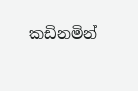කඩිනමින්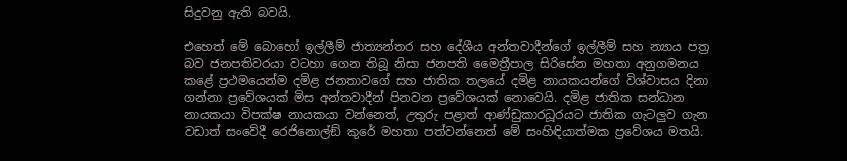සිදුවනු ඇති බවයි.

එහෙත් මේ බොහෝ ඉල්ලීම් ජාත්‍යන්තර සහ දේශීය අන්තවාදීන්ගේ ඉල්ලීම් සහ න්‍යාය පත්‍ර බව ජනපතිවරයා වටහා ගෙන තිබූ නිසා ජනපති මෛත්‍රීපාල සිරිසේන මහතා අනුගමනය කළේ ප්‍රථමයෙන්ම දමිළ ජනතාවගේ සහ ජාතික තලයේ දමිළ නායකයන්ගේ විශ්වාසය දිනා ගන්නා ප්‍රවේශයක් මිස අන්තවාදීන් පිනවන ප්‍රවේශයක් නොවෙයි. දමිළ ජාතික සන්ධාන නායකයා විපක්ෂ නායකයා වන්නෙත්, උතුරු පළාත් ආණ්ඩුකාරධූරයට ජාතික ගැටලුව ගැන වඩාත් සංවේදී රෙජිනොල්ඞ් කුරේ මහතා පත්වන්නෙත් මේ සංහිඳියාත්මක ප්‍රවේශය මතයි.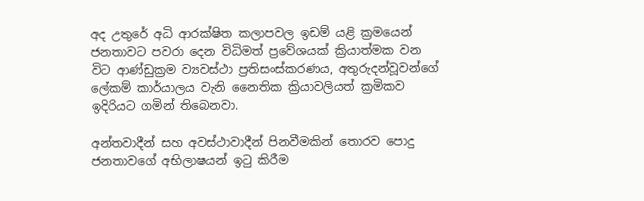අද උතුරේ අධි ආරක්ෂිත කලාපවල ඉඩම් යළි ක්‍රමයෙන් ජනතාවට පවරා දෙන විධිමත් ප්‍රවේශයක් ක්‍රියාත්මක වන විට ආණ්ඩුක්‍රම ව්‍යවස්ථා ප්‍රතිසංස්කරණය, අතුරුදන්වූවන්ගේ ලේකම් කාර්යාලය වැනි නෛතික ක්‍රියාවලියත් ක්‍රමිකව ඉදිරියට ගමින් තිබෙනවා.

අන්තවාදීන් සහ අවස්ථාවාදීන් පිනවීමකින් තොරව පොදු ජනතාවගේ අභිලාෂයන් ඉටු කිරීම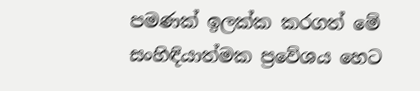පමණක් ඉලක්ක කරගත් මේ සංහිඳියාත්මක ප්‍රවේශය හෙට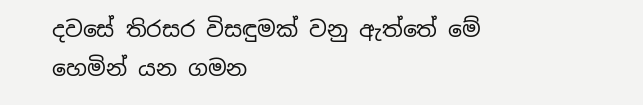දවසේ තිරසර විසඳුමක් වනු ඇත්තේ මේ හෙමින් යන ගමන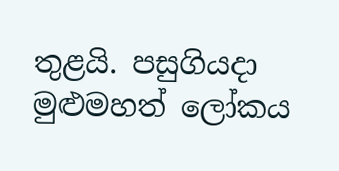තුළයි. පසුගියදා මුළුමහත් ලෝකය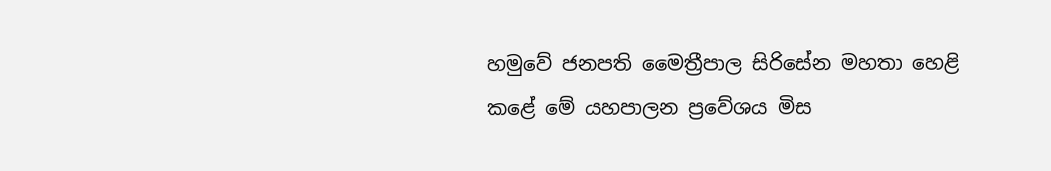හමුවේ ජනපති මෛත්‍රීපාල සිරිසේන මහතා හෙළි කළේ මේ යහපාලන ප්‍රවේශය මිස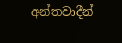අන්තවාදීන්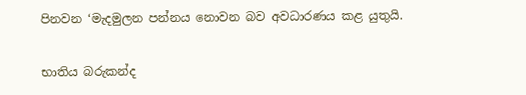පිනවන ‘මැදමුලන පන්නය නොවන බව අවධාරණය කළ යුතුයි.

භාතිය බරුකන්ද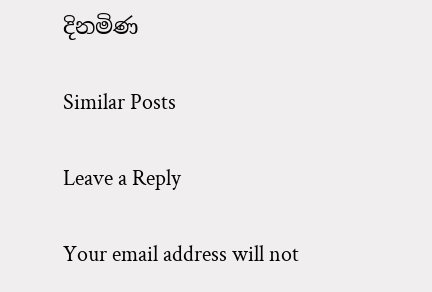දිනමිණ

Similar Posts

Leave a Reply

Your email address will not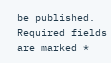be published. Required fields are marked *